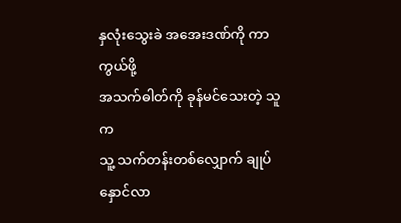နှလုံးသွေးခဲ အအေးဒဏ်ကို ကာကွယ်ဖို့
အသက်ဓါတ်ကို ခုန်မင်သေးတဲ့ သူက
သူ့ သက်တန်းတစ်လျှောက် ချုပ်နှောင်လာ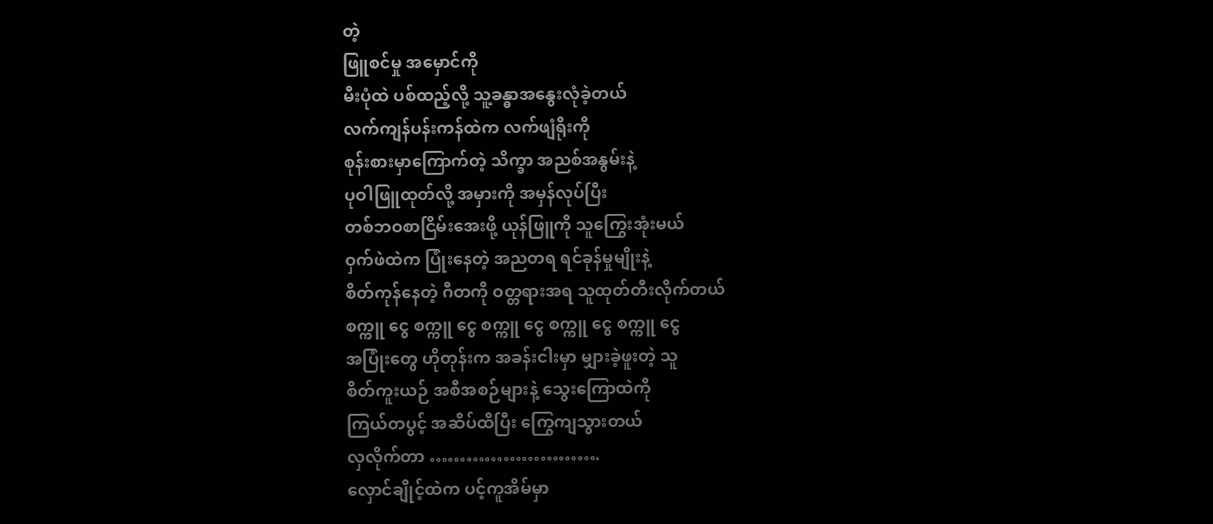တဲ့
ဖြူစင်မှု အမှောင်ကို
မီးပုံထဲ ပစ်ထည့်လို့ သူ့ခန္ဓာအနွေးလုံခဲ့တယ်
လက်ကျန်ပန်းကန်ထဲက လက်ဖျံရိုးကို
စုန်းစားမှာကြောက်တဲ့ သိက္ခာ အညစ်အနွမ်းနဲ့
ပုဝါဖြူထုတ်လို့ အမှားကို အမှန်လုပ်ပြီး
တစ်ဘဝစာငြိမ်းအေးဖို့ ယုန်ဖြူကို သူကြွေးအုံးမယ်
ဝှက်ဖဲထဲက ပြုံးနေတဲ့ အညတရ ရင်ခုန်မှုမျိုးနဲ့
စိတ်ကုန်နေတဲ့ ဂီတကို ဝတ္တရားအရ သူထုတ်တီးလိုက်တယ်
စက္ကူ ငွေ စက္ကူ ငွေ စက္ကူ ငွေ စက္ကူ ငွေ စက္ကူ ငွေ
အပြုံးတွေ ဟိုတုန်းက အခန်းငါးမှာ မျှားခဲ့ဖူးတဲ့ သူ
စိတ်ကူးယဉ် အစီအစဉ်များနဲ့ သွေးကြောထဲကို
ကြယ်တပွင့် အဆိပ်ထိပြီး ကြွေကျသွားတယ်
လှလိုက်တာ ……………………….
လှောင်ချိုင့်ထဲက ပင့်ကူအိမ်မှာ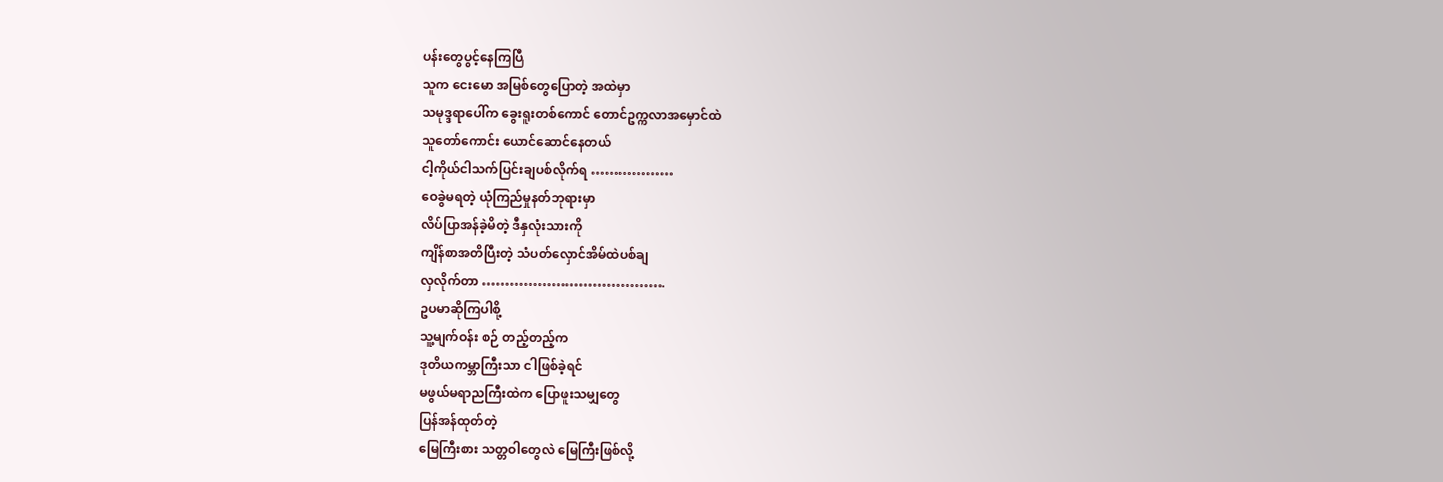ပန်းတွေပွင့်နေကြပြီ
သူက ငေးမော အမြစ်တွေပြောတဲ့ အထဲမှာ
သမုဒ္ဒရာပေါ်က ခွေးရူးတစ်ကောင် တောင်ဥက္ကလာအမှောင်ထဲ
သူတော်ကောင်း ယောင်ဆောင်နေတယ်
ငါ့ကိုယ်ငါသက်ပြင်းချပစ်လိုက်ရ ………………
ဝေခွဲမရတဲ့ ယုံကြည်မှုနတ်ဘုရားမှာ
လိပ်ပြာအန်ခဲ့မိတဲ့ ဒီနှလုံးသားကို
ကျိန်စာအတိပြီးတဲ့ သံပတ်လှောင်အိမ်ထဲပစ်ချ
လှလိုက်တာ ………………………………….
ဥပမာဆိုကြပါစို့
သူ့မျက်ဝန်း စဉ် တည့်တည့်က
ဒုတိယကမ္ဘာကြီးသာ ငါဖြစ်ခဲ့ရင်
မဖွယ်မရာညကြီးထဲက ပြောဖူးသမျှတွေ
ပြန်အန်ထုတ်တဲ့
မြေကြီးစား သတ္တဝါတွေလဲ မြေကြီးဖြစ်လို့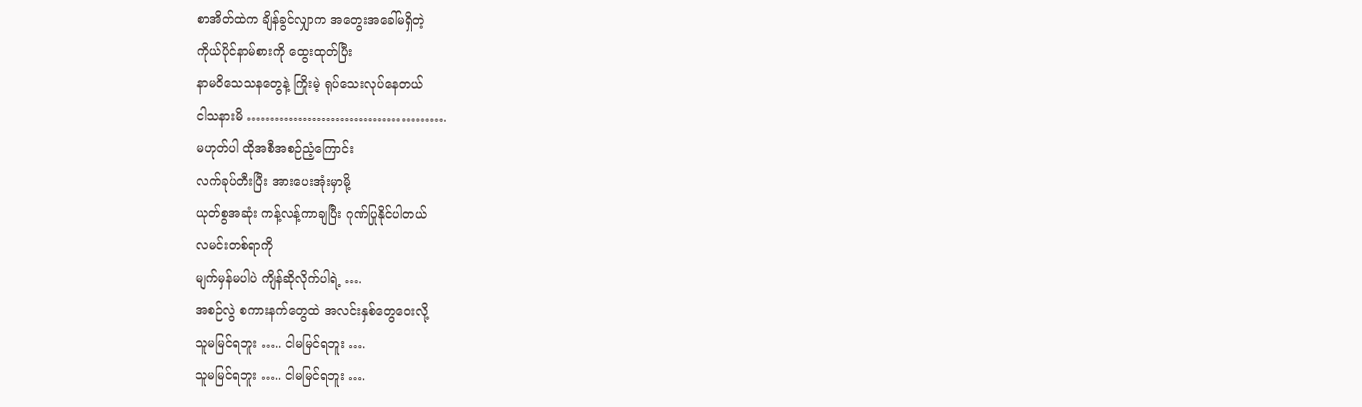စာအိတ်ထဲက ချိန်ခွင်လျှာက အတွေးအခေါ်မရှိတဲ့
ကိုယ်ပိုင်နာမ်စားကို ထွေးထုတ်ပြီး
နာမဝိသေသနတွေနဲ့ ကြိုးမဲ့ ရုပ်သေးလုပ်နေတယ်
ငါသနားမိ …………………………………….
မဟုတ်ပါ ထိုအစီအစဉ်ညံ့ကြောင်း
လက်ခုပ်တီးပြီး အားပေးအုံးမှာမို့
ယုတ်စွအဆုံး ကန့်လန့်ကာချပြီး ဂုဏ်ပြုနိုင်ပါတယ်
လမင်းတစ်ရာကို
မျက်မှန်မပါပဲ ကျိန်ဆိုလိုက်ပါရဲ့ ….
အစဉ်လွဲ စကားနက်တွေထဲ အလင်းနှစ်တွေဝေးလို့
သူမမြင်ရဘူး ….. ငါမမြင်ရဘူး ….
သူမမြင်ရဘူး ….. ငါမမြင်ရဘူး ….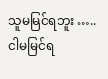သူမမြင်ရဘူး ….. ငါမမြင်ရ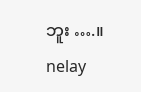ဘူး ….။
nelay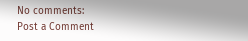No comments:
Post a Comment